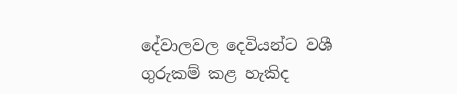දේවාලවල දෙවියන්ට වශී ගුරුකම් කළ හැකිද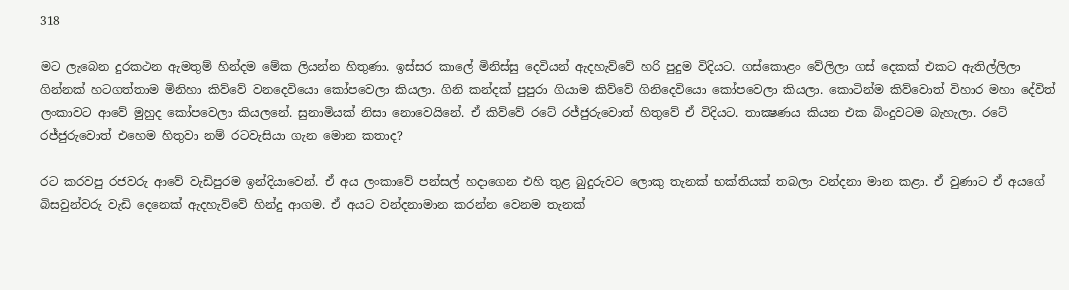318

මට ලැබෙන දුරකථන ඇමතුම් හින්දම මේක ලියන්න හිතුණා. ඉස්සර කාලේ මිනිස්සු දෙවියන් ඇදහැව්වේ හරි පුදුම විදියට. ගස්කොළං වේලිලා ගස් දෙකක් එකට ඇතිල්ලිලා ගින්නක් හටගත්තාම මිනිහා කිව්වේ වනදෙවියො කෝපවෙලා කියලා. ගිනි කන්දක් පුපුරා ගියාම කිව්වේ ගිනිදෙවියො කෝපවෙලා කියලා. කොටින්ම කිව්වොත් විහාර මහා දේවිත් ලංකාවට ආවේ මුහුද කෝපවෙලා කියලනේ. සුනාමියක් නිසා නොවෙයිනේ. ඒ කිව්වේ රටේ රජ්ජුරුවොත් හිතුවේ ඒ විදියට. තාක්‍ෂණය කියන එක බිංදුවටම බැහැලා. රටේ රජ්ජුරුවොත් එහෙම හිතුවා නම් රටවැසියා ගැන මොන කතාද?

රට කරවපු රජවරු ආවේ වැඩිපුරම ඉන්දියාවෙන්. ඒ අය ලංකාවේ පන්සල් හදාගෙන එහි තුළ බුදුරුවට ලොකු තැනක් භක්තියක් තබලා වන්දනා මාන කළා. ඒ වුණාට ඒ අයගේ බිසවුන්වරු වැඩි දෙනෙක් ඇදහැව්වේ හින්දු ආගම. ඒ අයට වන්දනාමාන කරන්න වෙනම තැනක්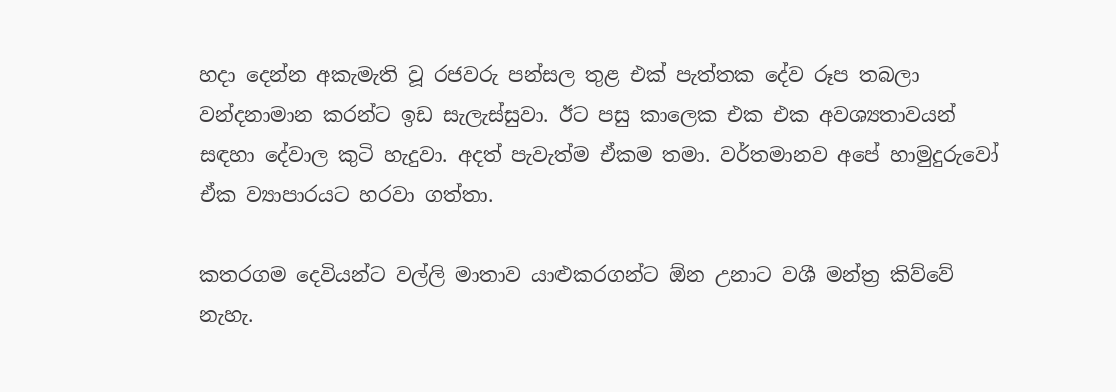හදා දෙන්න අකැමැති වූ රජවරු පන්සල තුළ එක් පැත්තක දේව රූප තබලා වන්දනාමාන කරන්ට ඉඩ සැලැස්සුවා. ඊට පසු කාලෙක එක එක අවශ්‍යතාවයන් සඳහා දේවාල කුටි හැදුවා. අදත් පැවැත්ම ඒකම තමා. වර්තමානව අපේ හාමුදුරුවෝ ඒක ව්‍යාපාරයට හරවා ගත්තා.

කතරගම දෙවියන්ට වල්ලි මාතාව යාළුකරගන්ට ඕන උනාට වශී මන්ත්‍ර කිව්වේ නැහැ.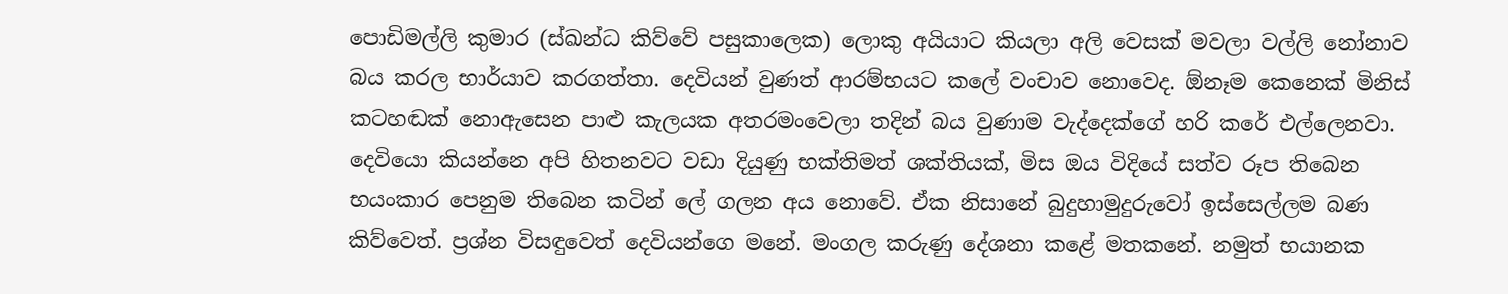පොඩිමල්ලි කුමාර (ස්ඛන්ධ කිව්වේ පසුකාලෙක) ලොකු අයියාට කියලා අලි වෙසක් මවලා වල්ලි නෝනාව බය කරල භාර්යාව කරගත්තා. දෙවියන් වුණත් ආරම්භයට කලේ වංචාව නොවෙද. ඕනෑම කෙනෙක් මිනිස් කටහඬක් නොඇසෙන පාළු කැලයක අතරමංවෙලා තදින් බය වුණාම වැද්දෙක්ගේ හරි කරේ එල්ලෙනවා. දෙවියො කියන්නෙ අපි හිතනවට වඩා දියුණු භක්තිමත් ශක්තියක්, මිස ඔය විදියේ සත්ව රූප තිබෙන භයංකාර පෙනුම තිබෙන කටින් ලේ ගලන අය නොවේ. ඒක නිසානේ බුදුහාමුදුරුවෝ ඉස්සෙල්ලම බණ කිව්වෙත්. ප්‍රශ්න විසඳුවෙත් දෙවියන්ගෙ මනේ. මංගල කරුණු දේශනා කළේ මතකනේ. නමුත් භයානක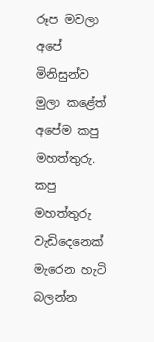රූප මවලා අපේ මිනිසුන්ව මුලා කළේත් අපේම කපු මහත්තුරු. කපු මහත්තුරු වැඩිදෙනෙක් මැරෙන හැටි බලන්න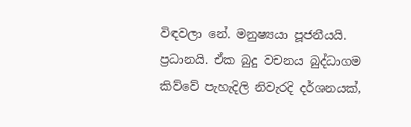විඳවලා නේ. මනුෂ්‍යයා පූජනීයයි. ප්‍රධානයි. ඒක බුදු වචනය බුද්ධාගම කිව්වේ පැහැදිලි නිවැරදි දර්ශනයක්,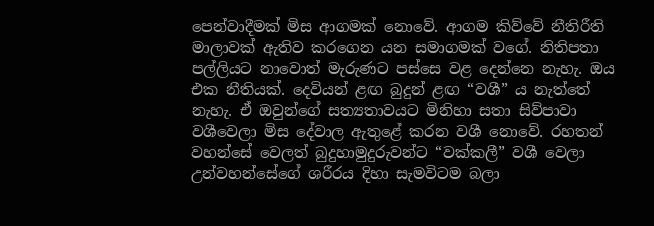පෙන්වාදීමක් මිස ආගමක් නොවේ. ආගම කිව්වේ නීතිරීති මාලාවක් ඇතිව කරගෙන යන සමාගමක් වගේ. නිතිපතා පල්ලියට නාවොත් මැරුණට පස්සෙ වළ දෙන්නෙ නැහැ. ඔය එක නීතියක්. දෙවියන් ළඟ බුදුන් ළඟ “වශී” ය නැත්තේ නැහැ. ඒ ඔවුන්ගේ සත්‍යතාවයට මිනිහා සතා සිව්පාවා වශීවෙලා මිස දේවාල ඇතුළේ කරන වශී නොවේ. රහතන් වහන්සේ වෙලත් බුදුහාමුදුරුවන්ට “වක්කලී” වශී වෙලා උන්වහන්සේගේ ශරීරය දිහා සැමවිටම බලා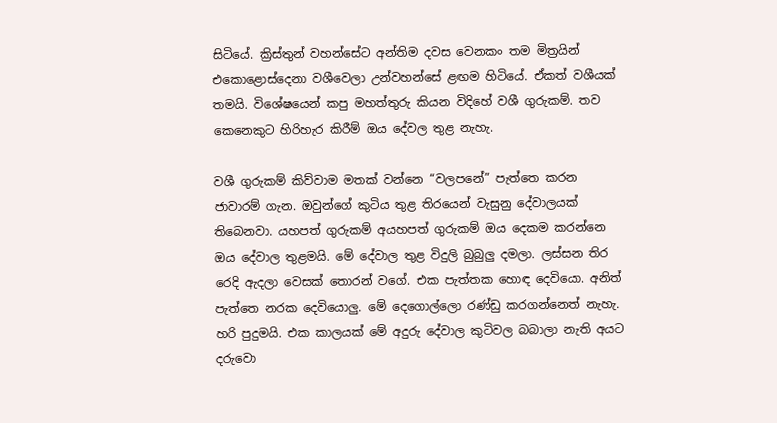සිටියේ. ක්‍රිස්තුන් වහන්සේට අන්තිම දවස වෙනකං තම මිත්‍රයින් එකොළොස්දෙනා වශීවෙලා උන්වහන්සේ ළඟම හිටියේ. ඒකත් වශීයක් තමයි. විශේෂයෙන් කපු මහත්තුරු කියන විදිහේ වශී ගුරුකම්. තව කෙනෙකුට හිරිහැර කිරීම් ඔය දේවල තුළ නැහැ.

වශී ගුරුකම් කිව්වාම මතක් වන්නෙ “වලපනේ” පැත්තෙ කරන ජාවාරම් ගැන. ඔවුන්ගේ කුටිය තුළ තිරයෙන් වැසුනු දේවාලයක් තිබෙනවා. යහපත් ගුරුකම් අයහපත් ගුරුකම් ඔය දෙකම කරන්නෙ ඔය දේවාල තුළමයි. මේ දේවාල තුළ විදුලි බුබුලු දමලා. ලස්සන තිර රෙදි ඇදලා වෙසක් තොරන් වගේ. එක පැත්තක හොඳ දෙවියො. අනිත් පැත්තෙ නරක දෙවියොලු. මේ දෙගොල්ලො රණ්ඩු කරගන්නෙත් නැහැ. හරි පුදුමයි. එක කාලයක් මේ අදුරු දේවාල කුටිවල බබාලා නැති අයට දරුවො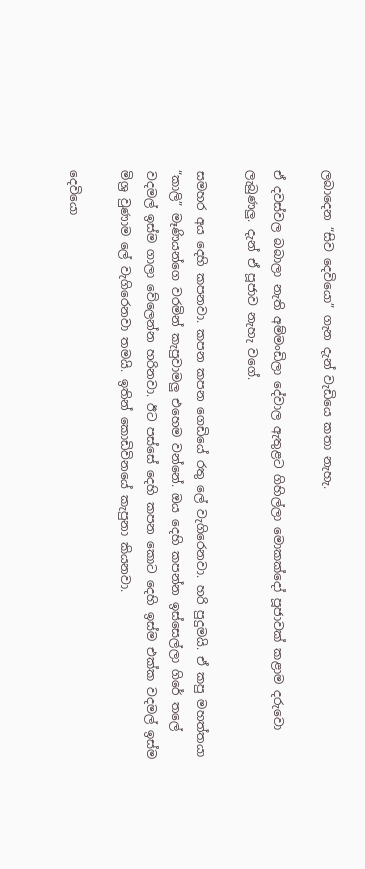ලබාදෙන “සිව දෙවියො” ගැන දැන් වැඩියෙ කතා නැහැ.

ඒ දවස්වල බබාලා නැති අම්මංඩිලා දේවාල ඇතුළට ගිහිල්ලා මොකක්දෝ පූජාවක් කළාම දරුවො ලැබුණලු. දැන් ඒ පූජාව නැහැ වගේ.

සමහර අය දෙහි කපනවා. කපන කපන ගෙඩියේ රතු ලේ වැගිරෙනවා. හරි පුදුමයි. ඒ කපු මහත්තයා “කාලි” මෑණියන්ගෙ වරමින් කැපුවාමලු එහෙම වන්නේ. ඔය දෙහි කපන්න ඉස්සෙල්ලා ගිරේ තලේ වදමල් ඉස්ම ගාලා වේලෙන්න හරිනවා. ඊට පස්සේ දෙහි කපන කොට දෙහි ඉස්ම එක්ක වදමල් ඉස්ම මිශ්‍ර වුණාම ලේ වැගිරෙනවා තමයි. ඉතින් කොඩිවිනයේ කැපුනා කියනවා.

දෙවියො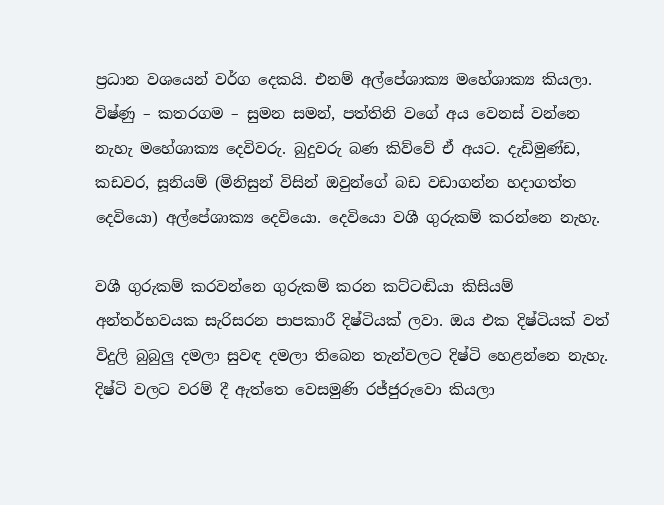ප්‍රධාන වශයෙන් වර්ග දෙකයි. එනම් අල්පේශාක්‍ය මහේශාක්‍ය කියලා. විෂ්ණු – කතරගම – සුමන සමන්, පත්තිනි වගේ අය වෙනස් වන්නෙ නැහැ මහේශාක්‍ය දෙවිවරු. බුදුවරු බණ කිව්වේ ඒ අයට. දැඩිමුණ්ඩ, කඩවර, සූනියම් (මිනිසුන් විසින් ඔවුන්ගේ බඩ වඩාගන්න හදාගත්ත දෙවියො) අල්පේශාක්‍ය දෙවියො. දෙවියො වශී ගුරුකම් කරන්නෙ නැහැ.

වශී ගුරුකම් කරවන්නෙ ගුරුකම් කරන කට්ටඬියා කිසියම් අන්තර්භවයක සැරිසරන පාපකාරී දිෂ්ටියක් ලවා. ඔය එක දිෂ්ටියක් වත් විදුලි බුබුලු දමලා සුවඳ දමලා තිබෙන තැන්වලට දිෂ්ටි හෙළන්නෙ නැහැ. දිෂ්ටි වලට වරම් දී ඇත්තෙ වෙසමුණි රජ්ජුරුවො කියලා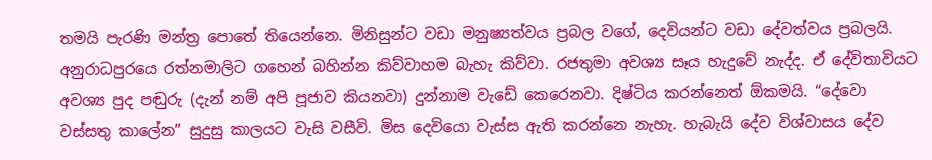තමයි පැරණි මන්ත්‍ර පොතේ තියෙන්නෙ. මිනිසුන්ට වඩා මනුෂ්‍යත්වය ප්‍රබල වගේ, දෙවියන්ට වඩා දේවත්වය ප්‍රබලයි. අනුරාධපුරයෙ රත්නමාලිට ගහෙන් බහින්න කිව්වාහම බැහැ කිව්වා. රජතුමා අවශ්‍ය සෑය හැදුවේ නැද්ද. ඒ දේවිතාවියට අවශ්‍ය පුද පඬුරු (දැන් නම් අපි පූජාව කියනවා) දුන්නාම වැඩේ කෙරෙනවා. දිෂ්ටිය කරන්නෙත් ඕකමයි. “දේවො වස්සතු කාලේන” සුදුසු කාලයට වැසි වසීවි. මිස දෙවියො වැස්ස ඇති කරන්නෙ නැහැ. හැබැයි දේව විශ්වාසය දේව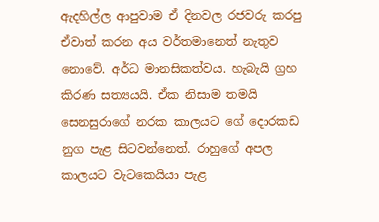ඇදහිල්ල ආපුවාම ඒ දිනවල රජවරු කරපු ඒවාත් කරන අය වර්තමානෙත් නැතුව නොවේ. අර්ධ මානසිකත්වය. හැබැයි ග්‍රහ කිරණ සත්‍යයයි. ඒක නිසාම තමයි සෙනසුරාගේ නරක කාලයට ගේ දොරකඩ නුග පැළ සිටවන්නෙත්. රාහුගේ අපල කාලයට වැටකෙයියා පැළ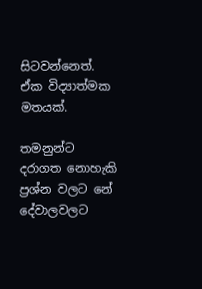සිටවන්නෙත්. ඒක විද්‍යාත්මක මතයක්.

තමනුන්ට දරාගත නොහැකි ප්‍රශ්න වලට නේ දේවාලවලට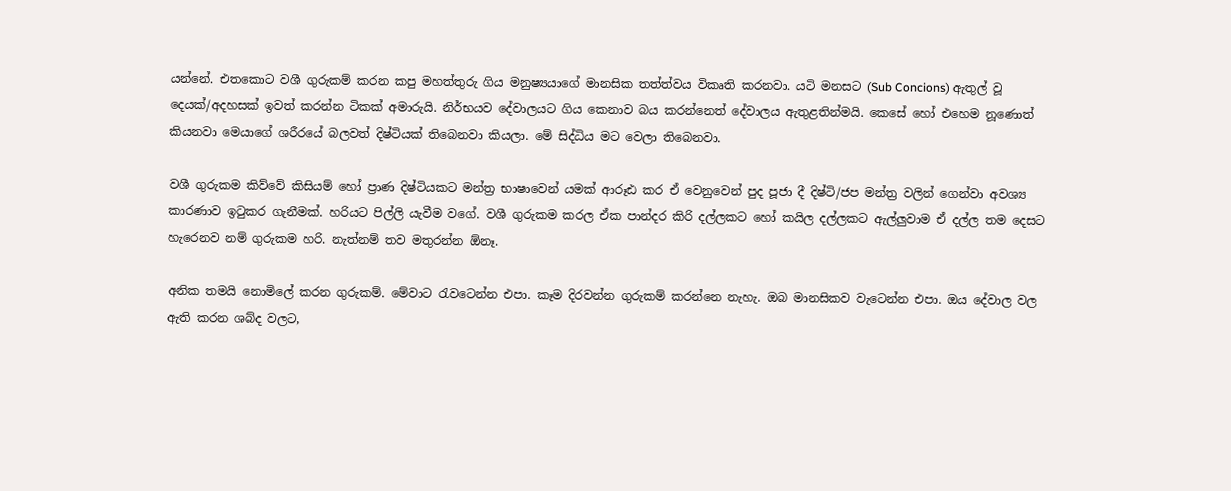යන්නේ. එතකොට වශී ගුරුකම් කරන කපු මහත්තුරු ගිය මනුෂ්‍යයාගේ මානසික තත්ත්වය විකෘති කරනවා. යටි මනසට (Sub Concions) ඇතුල් වූ දෙයක්/අදහසක් ඉවත් කරන්න ටිකක් අමාරුයි. නිර්භයව දේවාලයට ගිය කෙනාව බය කරන්නෙත් දේවාලය ඇතුළතින්මයි. කෙසේ හෝ එහෙම නූණොත් කියනවා මෙයාගේ ශරීරයේ බලවත් දිෂ්ටියක් තිබෙනවා කියලා. මේ සිද්ධිය මට වෙලා තිබෙනවා.

වශී ගුරුකම කිව්වේ කිසියම් හෝ ප්‍රාණ දිෂ්ටියකට මන්ත්‍ර භාෂාවෙන් යමක් ආරූඪ කර ඒ වෙනුවෙන් පුද පූජා දී දිෂ්ටි/ජප මන්ත්‍ර වලින් ගෙන්වා අවශ්‍ය කාරණාව ඉටුකර ගැනීමක්. හරියට පිල්ලි යැවීම වගේ. වශී ගුරුකම කරල ඒක පාන්දර කිරි දල්ලකට හෝ කයිල දල්ලකට ඇල්ලුවාම ඒ දල්ල තම දෙසට හැරෙනව නම් ගුරුකම හරි. නැත්නම් තව මතුරන්න ඕනෑ.

අනික තමයි නොමිලේ කරන ගුරුකම්. මේවාට රැවටෙන්න එපා. කෑම දිරවන්න ගුරුකම් කරන්නෙ නැහැ. ඔබ මානසිකව වැටෙන්න එපා. ඔය දේවාල වල ඇති කරන ශබ්ද වලට,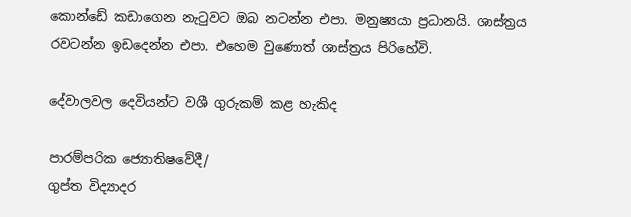කොන්ඩේ කඩාගෙන නැටුවට ඔබ නටන්න එපා. මනුෂ්‍යයා ප්‍රධානයි. ශාස්ත්‍රය රවටන්න ඉඩදෙන්න එපා. එහෙම වුණොත් ශාස්ත්‍රය පිරිහේවි.

දේවාලවල දෙවියන්ට වශී ගුරුකම් කළ හැකිද

පාරම්පරික ජ්‍යොතිෂවේදී/
ගුප්ත විද්‍යාදර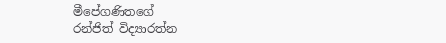මීපේගණිතගේ
රන්ජිත් විද්‍යාරත්න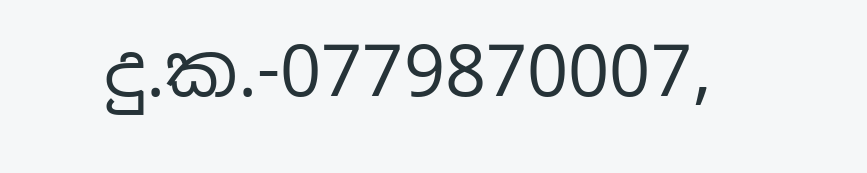දු.ක.-0779870007,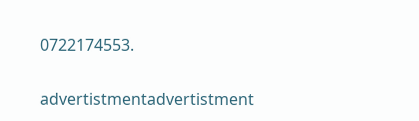0722174553.

advertistmentadvertistment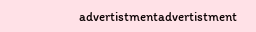advertistmentadvertistment